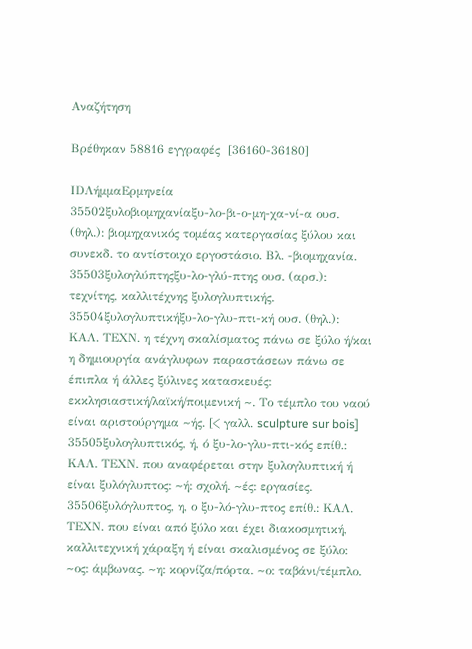Αναζήτηση

Βρέθηκαν 58816 εγγραφές  [36160-36180]

IDΛήμμαΕρμηνεία
35502ξυλοβιομηχανίαξυ-λο-βι-ο-μη-χα-νί-α ουσ. (θηλ.): βιομηχανικός τομέας κατεργασίας ξύλου και συνεκδ. το αντίστοιχο εργοστάσιο. Βλ. -βιομηχανία.
35503ξυλογλύπτηςξυ-λο-γλύ-πτης ουσ. (αρσ.): τεχνίτης, καλλιτέχνης ξυλογλυπτικής.
35504ξυλογλυπτικήξυ-λο-γλυ-πτι-κή ουσ. (θηλ.): ΚΑΛ. ΤΕΧΝ. η τέχνη σκαλίσματος πάνω σε ξύλο ή/και η δημιουργία ανάγλυφων παραστάσεων πάνω σε έπιπλα ή άλλες ξύλινες κατασκευές: εκκλησιαστική/λαϊκή/ποιμενική ~. Το τέμπλο του ναού είναι αριστούργημα ~ής. [< γαλλ. sculpture sur bois]
35505ξυλογλυπτικός, ή, ό ξυ-λο-γλυ-πτι-κός επίθ.: ΚΑΛ. ΤΕΧΝ. που αναφέρεται στην ξυλογλυπτική ή είναι ξυλόγλυπτος: ~ή: σχολή. ~ές: εργασίες.
35506ξυλόγλυπτος, η, ο ξυ-λό-γλυ-πτος επίθ.: ΚΑΛ. ΤΕΧΝ. που είναι από ξύλο και έχει διακοσμητική, καλλιτεχνική χάραξη ή είναι σκαλισμένος σε ξύλο: ~ος: άμβωνας. ~η: κορνίζα/πόρτα. ~ο: ταβάνι/τέμπλο.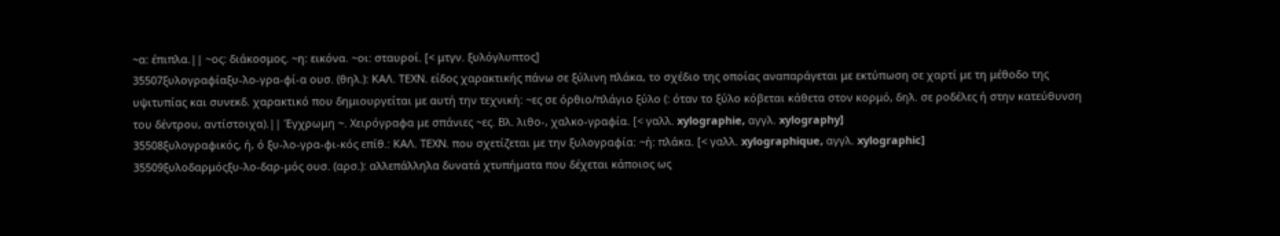~α: έπιπλα.|| ~ος: διάκοσμος. ~η: εικόνα. ~οι: σταυροί. [< μτγν. ξυλόγλυπτος]
35507ξυλογραφίαξυ-λο-γρα-φί-α ουσ. (θηλ.): ΚΑΛ. ΤΕΧΝ. είδος χαρακτικής πάνω σε ξύλινη πλάκα, το σχέδιο της οποίας αναπαράγεται με εκτύπωση σε χαρτί με τη μέθοδο της υψιτυπίας και συνεκδ. χαρακτικό που δημιουργείται με αυτή την τεχνική: ~ες σε όρθιο/πλάγιο ξύλο (: όταν το ξύλο κόβεται κάθετα στον κορμό, δηλ. σε ροδέλες ή στην κατεύθυνση του δέντρου, αντίστοιχα).|| Έγχρωμη ~. Χειρόγραφα με σπάνιες ~ες. Βλ. λιθο-, χαλκο-γραφία. [< γαλλ. xylographie, αγγλ. xylography]
35508ξυλογραφικός, ή, ό ξυ-λο-γρα-φι-κός επίθ.: ΚΑΛ. ΤΕΧΝ. που σχετίζεται με την ξυλογραφία: ~ή: πλάκα. [< γαλλ. xylographique, αγγλ. xylographic]
35509ξυλοδαρμόςξυ-λο-δαρ-μός ουσ. (αρσ.): αλλεπάλληλα δυνατά χτυπήματα που δέχεται κάποιος ως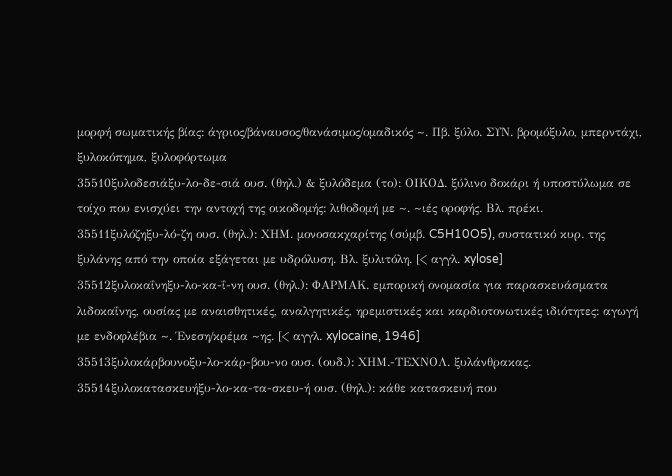μορφή σωματικής βίας: άγριος/βάναυσος/θανάσιμος/ομαδικός ~. Πβ. ξύλο. ΣΥΝ. βρομόξυλο, μπερντάχι, ξυλοκόπημα, ξυλοφόρτωμα
35510ξυλοδεσιάξυ-λο-δε-σιά ουσ. (θηλ.) & ξυλόδεμα (το): ΟΙΚΟΔ. ξύλινο δοκάρι ή υποστύλωμα σε τοίχο που ενισχύει την αντοχή της οικοδομής: λιθοδομή με ~. ~ιές οροφής. Βλ. πρέκι.
35511ξυλόζηξυ-λό-ζη ουσ. (θηλ.): ΧΗΜ. μονοσακχαρίτης (σύμβ. C5H10O5), συστατικό κυρ. της ξυλάνης από την οποία εξάγεται με υδρόλυση. Βλ. ξυλιτόλη. [< αγγλ. xylose]
35512ξυλοκαΐνηξυ-λο-κα-ΐ-νη ουσ. (θηλ.): ΦΑΡΜΑΚ. εμπορική ονομασία για παρασκευάσματα λιδοκαΐνης, ουσίας με αναισθητικές, αναλγητικές, ηρεμιστικές και καρδιοτονωτικές ιδιότητες: αγωγή με ενδοφλέβια ~. Ένεση/κρέμα ~ης. [< αγγλ. xylocaine, 1946]
35513ξυλοκάρβουνοξυ-λο-κάρ-βου-νο ουσ. (ουδ.): ΧΗΜ.-ΤΕΧΝΟΛ. ξυλάνθρακας.
35514ξυλοκατασκευήξυ-λο-κα-τα-σκευ-ή ουσ. (θηλ.): κάθε κατασκευή που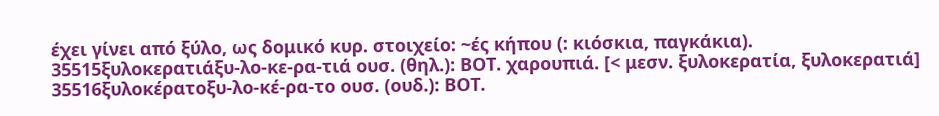έχει γίνει από ξύλο, ως δομικό κυρ. στοιχείο: ~ές κήπου (: κιόσκια, παγκάκια).
35515ξυλοκερατιάξυ-λο-κε-ρα-τιά ουσ. (θηλ.): ΒΟΤ. χαρουπιά. [< μεσν. ξυλοκερατία, ξυλοκερατιά]
35516ξυλοκέρατοξυ-λο-κέ-ρα-το ουσ. (ουδ.): ΒΟΤ.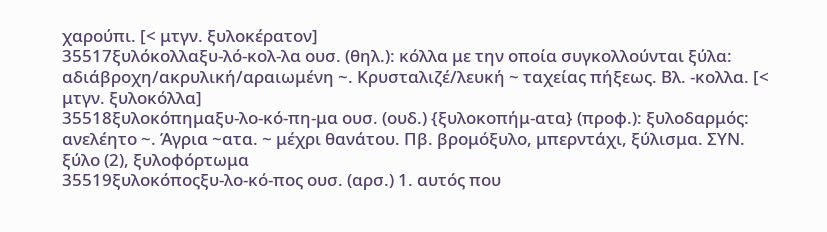χαρούπι. [< μτγν. ξυλοκέρατον]
35517ξυλόκολλαξυ-λό-κολ-λα ουσ. (θηλ.): κόλλα με την οποία συγκολλούνται ξύλα: αδιάβροχη/ακρυλική/αραιωμένη ~. Κρυσταλιζέ/λευκή ~ ταχείας πήξεως. Βλ. -κολλα. [< μτγν. ξυλοκόλλα]
35518ξυλοκόπημαξυ-λο-κό-πη-μα ουσ. (ουδ.) {ξυλοκοπήμ-ατα} (προφ.): ξυλοδαρμός: ανελέητο ~. Άγρια ~ατα. ~ μέχρι θανάτου. Πβ. βρομόξυλο, μπερντάχι, ξύλισμα. ΣΥΝ. ξύλο (2), ξυλοφόρτωμα
35519ξυλοκόποςξυ-λο-κό-πος ουσ. (αρσ.) 1. αυτός που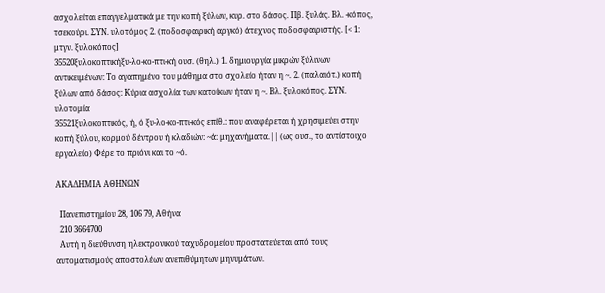ασχολείται επαγγελματικά με την κοπή ξύλων, κυρ. στο δάσος. Πβ. ξυλάς. Βλ. -κόπος, τσεκούρι. ΣΥΝ. υλοτόμος 2. (ποδοσφαιρική αργκό) άτεχνος ποδοσφαιριστής. [< 1: μτγν. ξυλοκόπος]
35520ξυλοκοπτικήξυ-λο-κο-πτι-κή ουσ. (θηλ.) 1. δημιουργία μικρών ξύλινων αντικειμένων: Το αγαπημένο του μάθημα στο σχολείο ήταν η ~. 2. (παλαιότ.) κοπή ξύλων από δάσος: Κύρια ασχολία των κατοίκων ήταν η ~. Βλ. ξυλοκόπος. ΣΥΝ. υλοτομία
35521ξυλοκοπτικός, ή, ό ξυ-λο-κο-πτι-κός επίθ.: που αναφέρεται ή χρησιμεύει στην κοπή ξύλου, κορμού δέντρου ή κλαδιών: ~ά: μηχανήματα.|| (ως ουσ., το αντίστοιχο εργαλείο) Φέρε το πριόνι και το ~ό.

ΑΚΑΔΗΜΙΑ ΑΘΗΝΩΝ

  Πανεπιστημίου 28, 106 79, Αθήνα
  210 3664700
  Αυτή η διεύθυνση ηλεκτρονικού ταχυδρομείου προστατεύεται από τους αυτοματισμούς αποστολέων ανεπιθύμητων μηνυμάτων.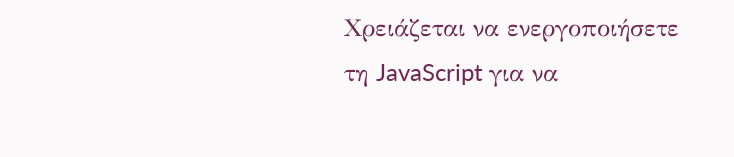Χρειάζεται να ενεργοποιήσετε τη JavaScript για να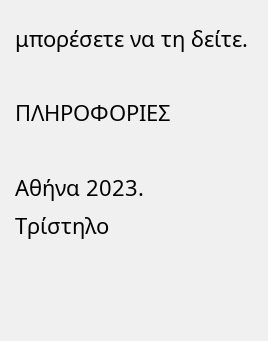μπορέσετε να τη δείτε.

ΠΛΗΡΟΦΟΡΙΕΣ

Αθήνα 2023.
Τρίστηλο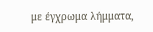με έγχρωμα λήμματα,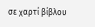σε χαρτί βίβλου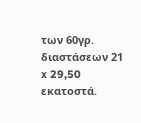των 60γρ. διαστάσεων 21 x 29,50 εκατοστά.